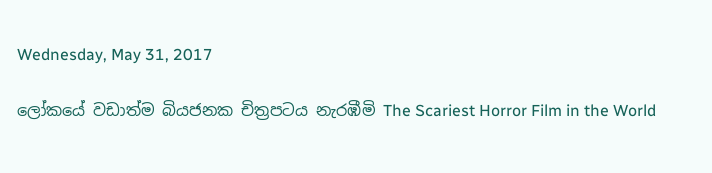Wednesday, May 31, 2017

ලෝකයේ වඩාත්ම බියජනක චිත්‍රපටය නැරඹීමි The Scariest Horror Film in the World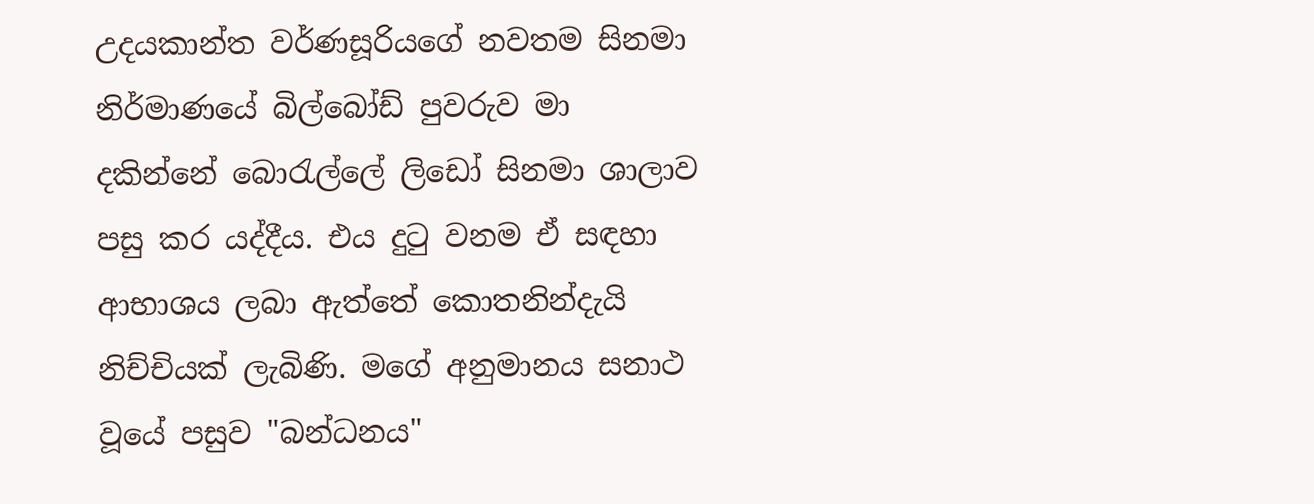උදයකාන්ත වර්ණසූරියගේ නවතම සිනමා නිර්මාණයේ බිල්බෝඩ් පුවරුව මා දකින්නේ බොරැල්ලේ ලි‍ඩෝ සිනමා ශාලාව පසු කර යද්දීය. එය දුටු වනම ඒ සඳහා ආභාශය ලබා ඇත්තේ කොතනින්දැයි නිච්චියක් ලැබිණි. මගේ අනුමානය සනාථ වූ‍යේ පසුව "බන්ධනය"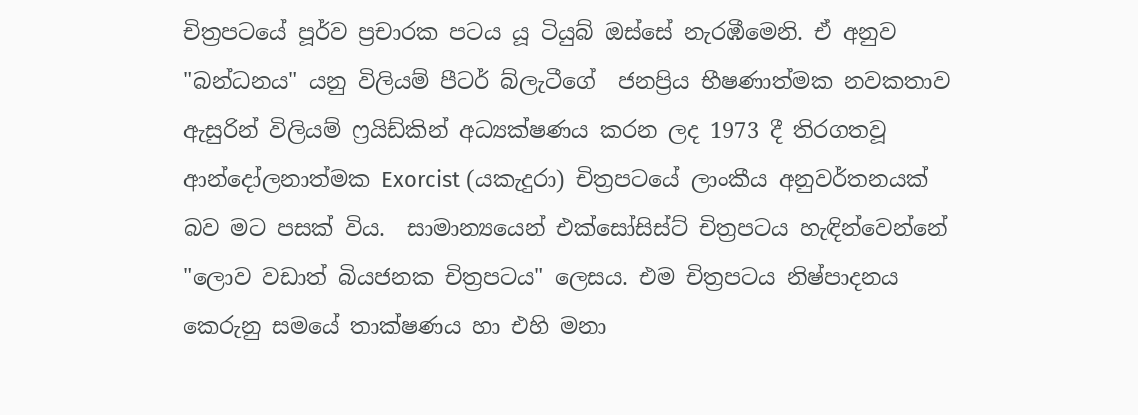චිත්‍රපටයේ පූර්ව ප්‍රචාරක පටය යූ ටියුබ් ඔස්සේ නැරඹීමෙනි. ඒ අනුව "බන්ධනය" යනු විලියම් පීටර් බ්ලැටීගේ  ජනප්‍රිය භීෂණාත්මක නවකතාව ඇසුරින් විලියම් ෆ්‍රයිඩ්කින් අධ්‍යක්ෂණය කරන ලද 1973 දී තිරගතවූ ආන්දෝලනාත්මක Exorcist (යකැදුරා) චිත්‍රපටයේ ලාංකීය අනුවර්තනයක් බව මට පසක් විය.  සාමාන්‍යයෙන් එක්සෝසිස්ට් චිත්‍රපටය හැඳින්වෙන්නේ "ලොව වඩාත් බියජනක චිත්‍රපටය" ලෙසය. එම චිත්‍රපටය නිෂ්පාදනය කෙරුනු සමයේ තාක්ෂණය හා එහි මනා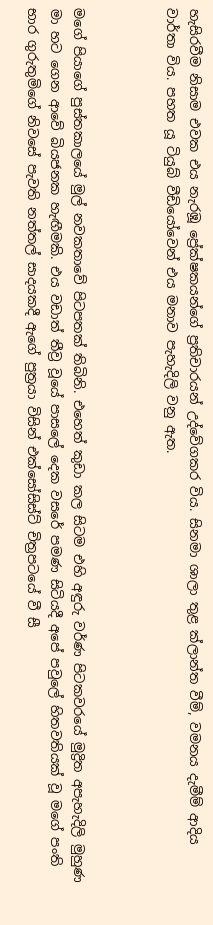හැසිරවීම නිසාම එවක එය නැරඹූ ප්‍රේක්ෂකයන්ගේ ප්‍රතිචාරයන් උද්වේගකර විය. සිනමා ශාලා තුළ ක්ලාන්ත වීම්, වමනය දැමීම් ආදිය වාර්තා විය. පහත යූ ටියුබ් වීඩියෝවෙන් එය මනාව පැහැදිලි වනු ඇත.



මගේ පියාගේ පුස්තකාලයේ මුල් නවකතාවේ පිටපතක් තිබිනි. එහෙත් කුඩා කල සිටම එහි අඳුරු වර්ණ පිටකවරයේ මුද්‍රිත අපැහැදිලි මුහුණ මා හට ගෙන ආවේ බියජනක හැඟීමකි. එය වඩාත් තීව්‍ර වූයේ පාසලේ දෙක වසරේ පමණ සිටියදී අපේ පවුලේ හිතවතියක් වූ මගේ පංති භාර ගුරුතුමිගේ නිවසේ පැවති නත්තල් සාදයකදී ඇගේ පුත්‍රයා විසින් එක්සෝසිස්ට් චිත්‍රපටයේ වී සී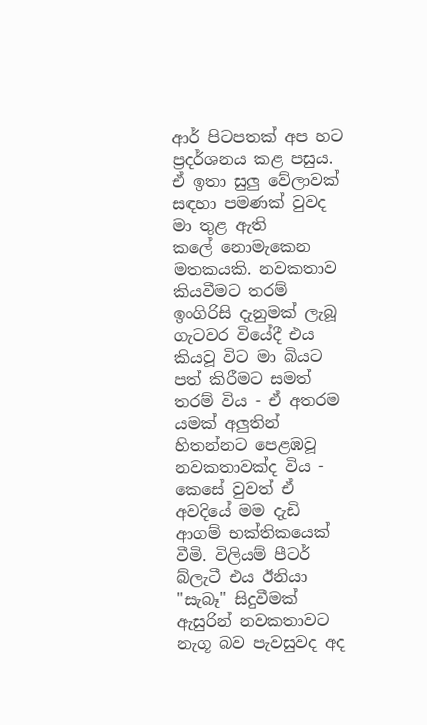ආර් පිටපතක් අප හට ප්‍රදර්ශනය කළ පසුය. ඒ ඉතා සුලු වේලාවක් සඳහා පමණක් වුවද මා තුළ ඇති කලේ ‍නොමැකෙන මතකයකි. නවකතාව කියවීමට තරම් ඉංගිරිසි දැනුමක් ලැබූ ගැටවර වියේදී එය කියවූ විට මා බියට පත් කිරීමට සමත් තරම් විය - ඒ අතරම යමක් අලුතින් හිතන්නට පෙළඹවූ නවකතාවක්ද විය - කෙසේ වුවත් ඒ අවදියේ මම දැඩි ආගම් භක්තිකයෙක් වීමි. විලියම් පීටර් බ්ලැටී එය ඊනියා "සැබෑ" සිදුවීමක් ඇසුරින් නවකතාවට නැගූ බව පැවසුවද අද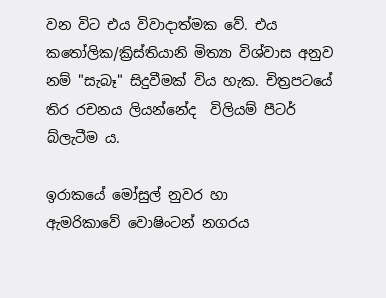වන විට එය විවාදාත්මක වේ. එය කතෝලික/ක්‍රිස්තියානි මිත්‍යා විශ්වාස අනුව නම් "සැබෑ" සිදුවීමක් විය හැක. චිත්‍රපටයේ තිර රචනය ලියන්නේද  විලියම් පීටර් බ්ලැටීම ය.

ඉරාකයේ මෝසුල් නුවර හා ඇමරිකාවේ ‍වොෂිංටන් නගරය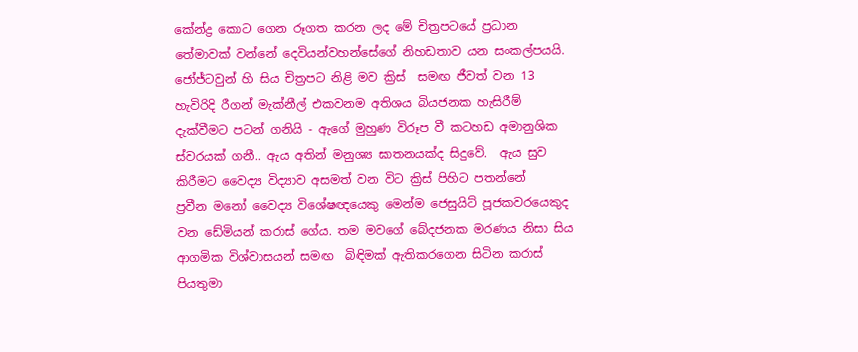කේන්ද්‍ර කොට ගෙන රූගත කරන ලද මේ චිත්‍රපටයේ ප්‍රධාන තේමාවක් වන්නේ දෙවියන්වහන්සේගේ නිහඩතාව යන සංකල්පයයි. ජෝජ්ටවුන් හි සිය චිත්‍රපට නිළි මව ක්‍රිස්  සමඟ ජීවත් වන 13 හැවිරිදි රීගන් මැක්නීල් එකවනම අතිශය බියජනක හැසිරීම් දැක්වීමට පටන් ගනියි - ඇගේ මුහුණ විරූප වී කටහඩ අමානුශික ස්වරයක් ගනී.. ඇය අතින් මනුශ්‍ය ඝාතනයක්ද සිදුවේ.  ඇය සුව කිරීමට වෛද්‍ය විද්‍යාව අසමත් වන විට ක්‍රිස් පිහිට පතන්නේ ප්‍රවීන ‍මනෝ වෛද්‍ය විශේෂඥයෙකු මෙන්ම ජෙසුයිට් පූජකවරයෙකුද වන ඩේමියන් කරාස් ගේය. තම මවගේ බේදජනක මරණය නිසා සිය ආගමික විශ්වාසයන් සමඟ  බිඳිමක් ඇතිකරගෙන සිටින කරාස් පියතුමා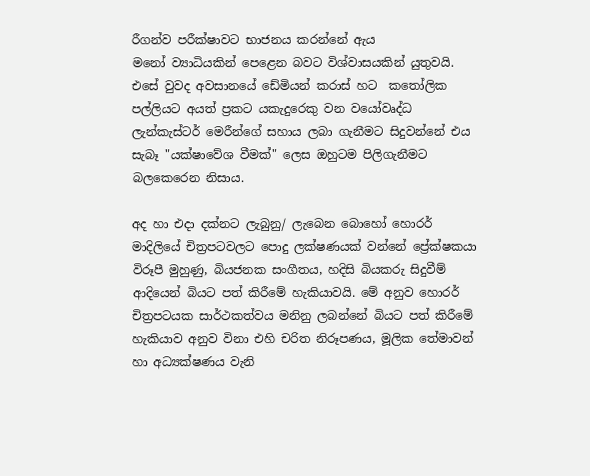රීගන්ව පරීක්ෂාවට භාජනය කරන්නේ ඇය මනෝ ‍ව්‍යාධියකින් පෙළෙන බවට‍ විශ්වාසයකින් යුතුවයි. එසේ වුවද අවසානයේ ඩේමියන් කරාස් හට  කතෝලික පල්ලියට අයත් ප්‍රකට යකැදුරෙකු වන වයෝවෘද්ධ ලැන්කැස්ටර් මෙරීන්ගේ සහාය ලබා ගැනීමට සිදුවන්නේ එය සැබෑ "යක්ෂාවේශ වීමක්" ලෙස ඔහුටම පිලිගැනීමට බලකෙරෙන නිසාය.

අද හා එදා දක්නට ලැබුනු/ ලැබෙන බොහෝ හොරර් මාදිලියේ චිත්‍රපටවලට පොදු ලක්ෂණයක් වන්නේ ප්‍රේක්ෂකයා විරූපී මුහුණු, බියජනක සංගීතය, හදිසි බියකරු සිදුවීම් ආදියෙන් බියට පත් කිරීමේ හැකියාවයි. මේ අනුව හොරර් චිත්‍රපටයක සාර්ථකත්වය මනිනු ලබන්නේ බියට පත් කිරීමේ හැකියාව අනුව විනා එහි චරිත නිරූපණය, මූලික තේමාවන් හා අධ්‍යක්ෂණය වැනි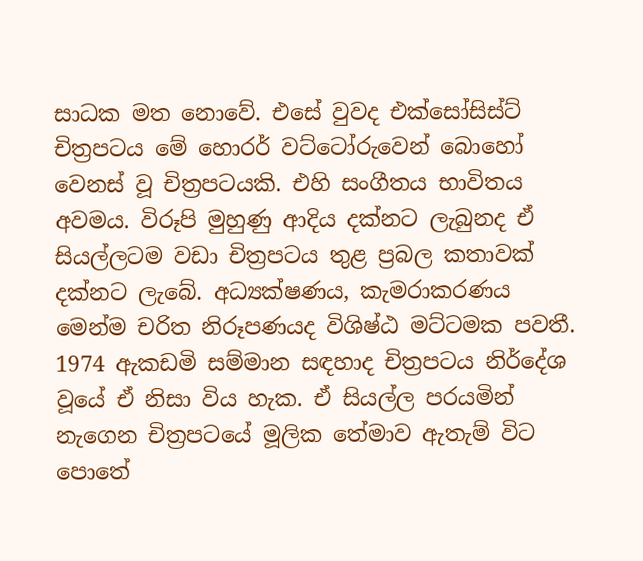සාධක මත නොවේ. එසේ වුවද එක්සෝසිස්ට් චිත්‍රපටය මේ හොරර් වට්ට‍ෝරුවෙන් බොහෝ වෙනස් වූ චිත්‍රපටයකි. එහි සංගීතය භාවිතය අවමය. විරූපි මුහුණු ආදිය දක්නට ලැබුනද ඒ සියල්ලටම වඩා චිත්‍රපටය තුළ ප්‍රබල කතාවක් දක්නට ලැ‍බේ. අධ්‍යක්ෂණය, කැමරාකරණය මෙන්ම චරිත නිරූපණයද විශිෂ්ඨ මට්ටමක පවතී. 1974 ඇකඩමි සම්මාන සඳහාද චිත්‍රපටය නිර්දේශ වූයේ ඒ නිසා විය හැක. ඒ සියල්ල පරයමින් නැගෙන චිත්‍රපටයේ මූලික තේමාව ඇතැම් විට පොතේ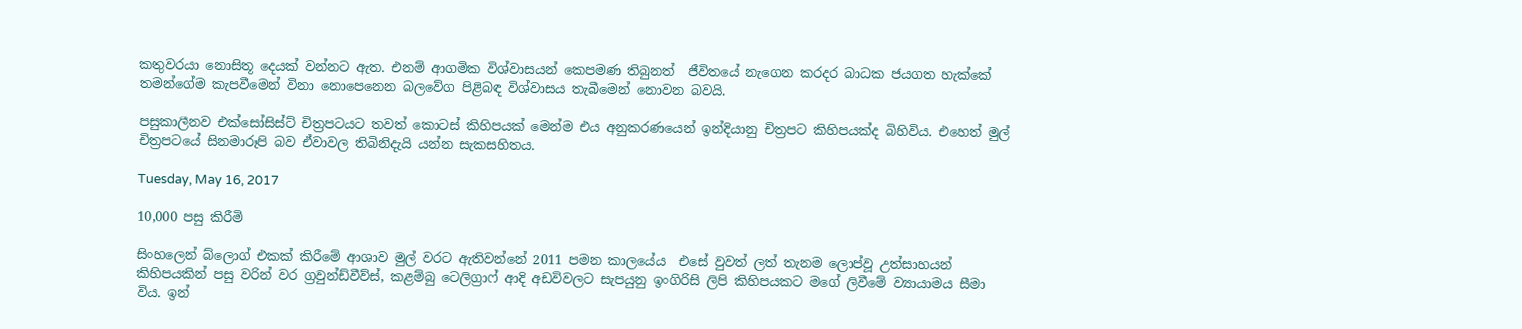කතුවරයා නොසිතූ දෙයක් වන්නට ඇත. එනම් ආගමික විශ්වාසයන් කෙපමණ තිබුනත්  ජීවිතයේ නැගෙන කරදර බාධක ජයගත හැක්කේ තමන්ගේම කැපවීමෙන් විනා නොපෙනෙන බලවේග පිළිබඳ විශ්වාසය තැබීමෙන් නොවන බවයි.

පසුකාලීනව එක්සෝසිස්ට් චිත්‍රපටයට තවත් කොටස් කිහිපයක් මෙන්ම එය අනුකරණයෙන් ඉන්දියානු චිත්‍රපට කිහිපයක්ද බිහිවිය. එහෙත් මුල් චිත්‍රපටයේ සිනමාරූපි බව ඒවාවල තිබිනිදැයි යන්න සැකසහිතය.

Tuesday, May 16, 2017

10,000 පසු කිරීමි

සිංහලෙන් බ්ලොග් එකක් කිරීමේ ආශාව මුල් වරට ඇතිවන්නේ 2011 පමන කාලයේය  එසේ වුවත් ලත් තැනම ලොප්වූ උත්සාහයන් කිහිපයකින් පසු වරින් වර ග්‍රවුන්ඩ්වීව්ස්, කළම්බු ටෙලිග්‍රාෆ් ආදි අඩවිවලට සැපයුනු ඉංගිරිසි ලිපි කිහිපයකට මගේ ලිවී‍මේ ව්‍යායාමය සීමා විය. ඉන්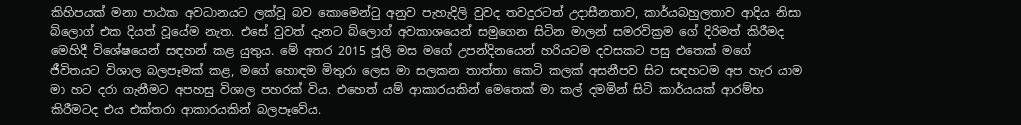කිහිපයක් මනා පාඨක අවධානයට ලක්වූ බව කොමෙන්ටු අනුව පැහැදිලි වුවද තවදුරටත් උදාසීනතාව, කාර්යබහුලතාව ආදිය නිසා බ්ලොග් එක දියත් වූයේම නැත. එසේ වුවත් දැනට බ්ලොග් අවකාශයෙන් සමුගෙන සිටින මාලන් සමරවික්‍රම ගේ දිරිමත් කිරීමද මෙහිදී විශේෂයෙන් සඳහන් කළ යුතුය. මේ අතර 2015 ජූලි මස මගේ උපන්දිනයෙන් හරියටම දවසකට පසු එතෙක් මගේ ජීවිතයට විශාල බලපෑමක් කළ, මගේ හොඳම මිතුරා ලෙස මා සලකන තාත්තා කෙටි කලක් අසනීපව සිට සඳහටම අප හැර යාම මා හට දරා ගැනීමට අපහසු විශාල පහරක් විය. එහෙත් යම් ආකාරයකින් මෙතෙක් මා කල් දමමින් සිටි කාර්යයක් ආරම්භ කිරීමටද එය එක්තරා ආකාරයකින් බලපෑවේය.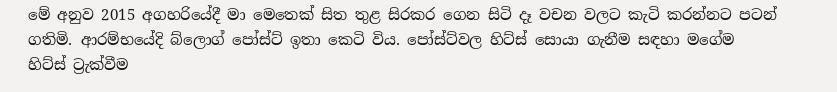මේ අනුව 2015 අගහරියේදී මා මෙතෙක් සිත තුළ සිරකර ගෙන සිටි දෑ වචන වලට කැටි කරන්නට පටන් ගතිමි. ආරම්භයේදි බ්ලොග් පෝස්ට් ඉතා කෙටි විය. පෝස්ට්වල හිට්ස් සොයා ගැනීම සඳහා මගේම හිට්ස් ට්‍රැක්වීම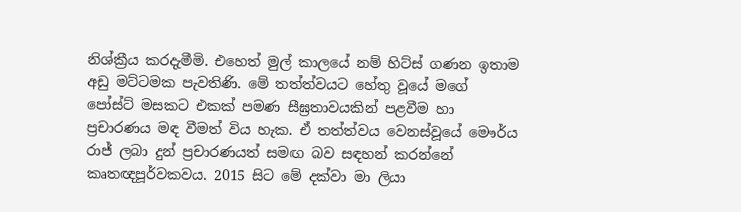නිශ්ක්‍රීය කරදැමීමි. එහෙත් මුල් කාලයේ නම් හිට්ස් ගණන ඉතාම අඩු මට්ටමක පැවතිණි. මේ තත්ත්වයට හේතු වූයේ මගේ පෝස්ට් මසකට එකක් පමණ සීඝ්‍රතාවයකින් පළවීම හා ප්‍රචාරණය මඳ වීමත් විය හැක. ඒ තත්ත්වය වෙනස්වූ‍යේ මෞර්ය රාජ් ලබා දුන් ප්‍රචාරණයත් සමඟ බව සඳහන් කරන්නේ කෘතඥපූර්වකවය. 2015 සිට මේ දක්වා මා ලියා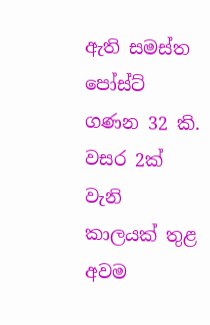ඇති සමස්ත පෝස්ට් ගණන 32 කි. වසර 2ක් වැනි කාලයක් තුළ අවම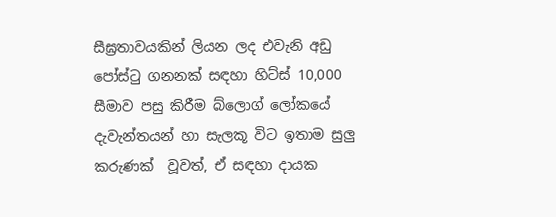සීඝ්‍රතාවයකින් ලියන ලද එවැනි අඩු පෝස්ටු ගනනක් සඳහා හිට්ස් 10,000 සීමාව පසු කිරීම බ්ලොග් ලෝක‍යේ දැවැන්තයන් හා සැලකූ විට ඉතාම සුලු කරුණක්  වූවත්, ඒ සඳහා දායක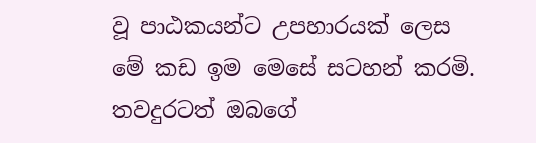වූ පාඨකයන්ට උපහාරයක් ලෙස මේ කඩ ඉම මෙසේ සටහන් කරමි.  තවදුරටත් ඔබගේ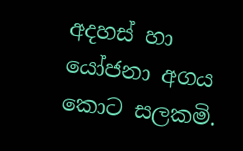අදහස් හා යෝජනා අගය කොට සලකමි.